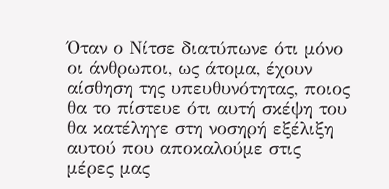Όταν ο Νίτσε διατύπωνε ότι μόνο οι άνθρωποι, ως άτομα, έχουν αίσθηση της υπευθυνότητας, ποιος θα το πίστευε ότι αυτή σκέψη του θα κατέληγε στη νοσηρή εξέλιξη αυτού που αποκαλούμε στις μέρες μας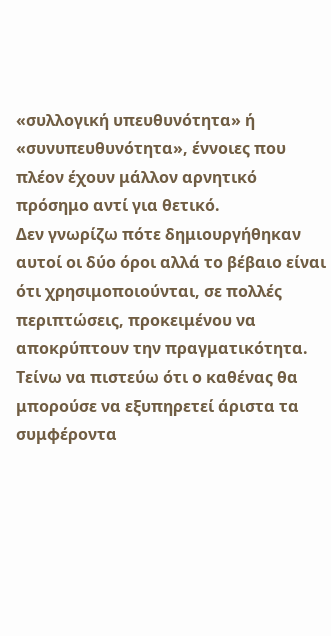«συλλογική υπευθυνότητα» ή «συνυπευθυνότητα», έννοιες που πλέον έχουν μάλλον αρνητικό πρόσημο αντί για θετικό.
Δεν γνωρίζω πότε δημιουργήθηκαν αυτοί οι δύο όροι αλλά το βέβαιο είναι ότι χρησιμοποιούνται, σε πολλές περιπτώσεις, προκειμένου να αποκρύπτουν την πραγματικότητα. Τείνω να πιστεύω ότι ο καθένας θα μπορούσε να εξυπηρετεί άριστα τα συμφέροντα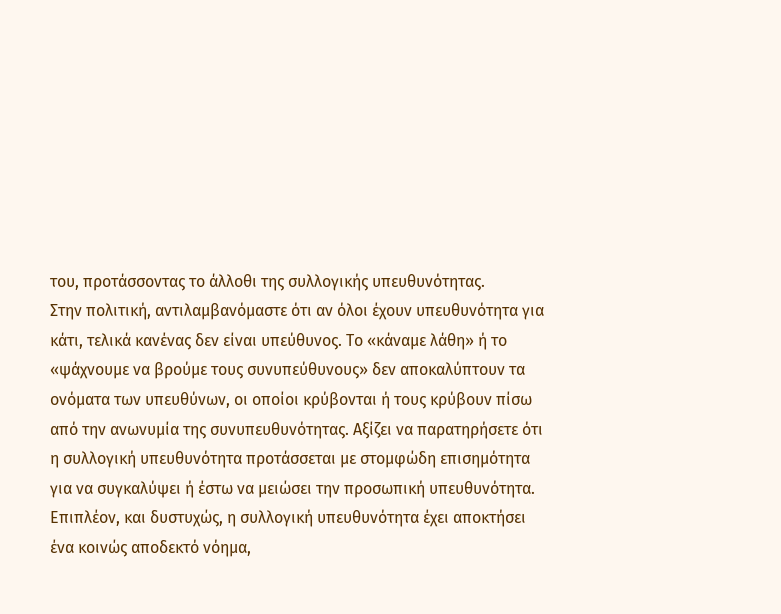του, προτάσσοντας το άλλοθι της συλλογικής υπευθυνότητας.
Στην πολιτική, αντιλαμβανόμαστε ότι αν όλοι έχουν υπευθυνότητα για κάτι, τελικά κανένας δεν είναι υπεύθυνος. Το «κάναμε λάθη» ή το «ψάχνουμε να βρούμε τους συνυπεύθυνους» δεν αποκαλύπτουν τα ονόματα των υπευθύνων, οι οποίοι κρύβονται ή τους κρύβουν πίσω από την ανωνυμία της συνυπευθυνότητας. Αξίζει να παρατηρήσετε ότι η συλλογική υπευθυνότητα προτάσσεται με στομφώδη επισημότητα για να συγκαλύψει ή έστω να μειώσει την προσωπική υπευθυνότητα.
Επιπλέον, και δυστυχώς, η συλλογική υπευθυνότητα έχει αποκτήσει ένα κοινώς αποδεκτό νόημα,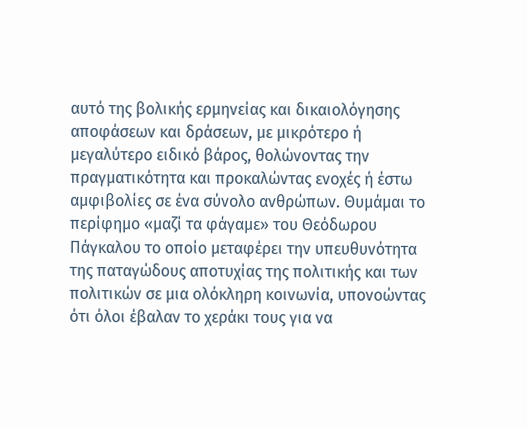αυτό της βολικής ερμηνείας και δικαιολόγησης αποφάσεων και δράσεων, με μικρότερο ή μεγαλύτερο ειδικό βάρος, θολώνοντας την πραγματικότητα και προκαλώντας ενοχές ή έστω αμφιβολίες σε ένα σύνολο ανθρώπων. Θυμάμαι το περίφημο «μαζί τα φάγαμε» του Θεόδωρου Πάγκαλου το οποίο μεταφέρει την υπευθυνότητα της παταγώδους αποτυχίας της πολιτικής και των πολιτικών σε μια ολόκληρη κοινωνία, υπονοώντας ότι όλοι έβαλαν το χεράκι τους για να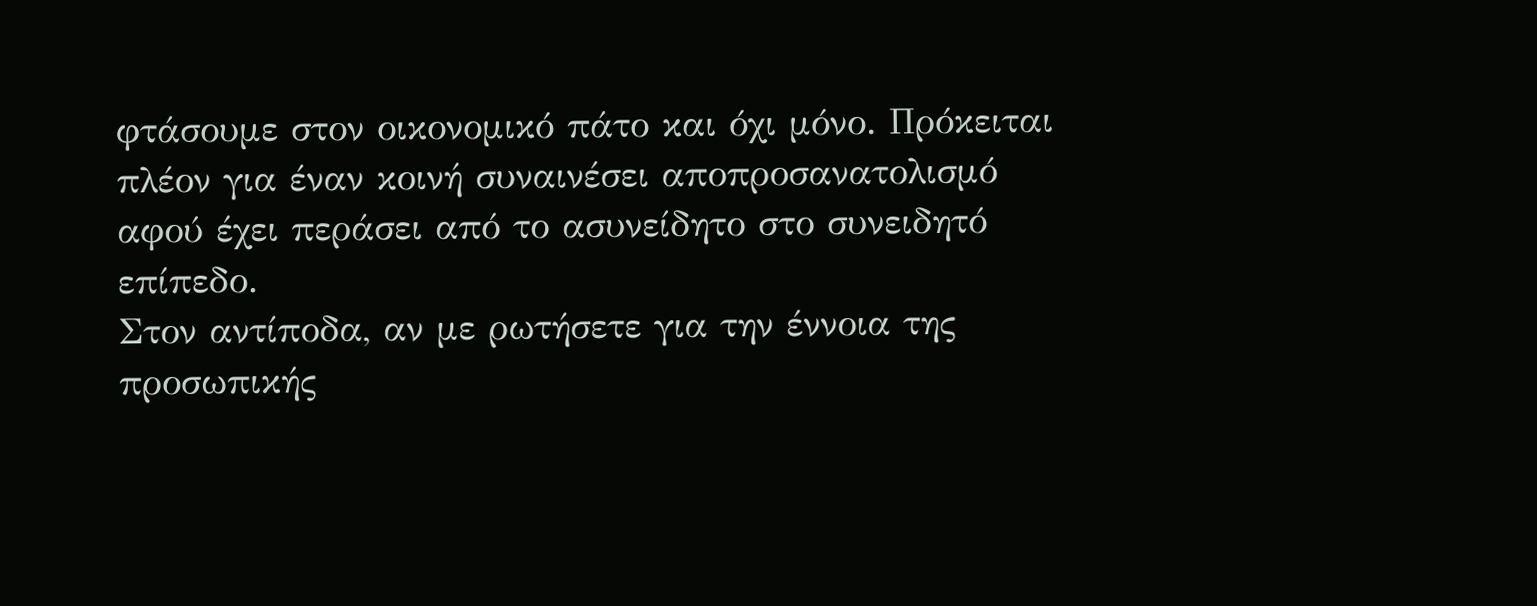φτάσουμε στον οικονομικό πάτο και όχι μόνο. Πρόκειται πλέον για έναν κοινή συναινέσει αποπροσανατολισμό αφού έχει περάσει από το ασυνείδητο στο συνειδητό επίπεδο.
Στον αντίποδα, αν με ρωτήσετε για την έννοια της προσωπικής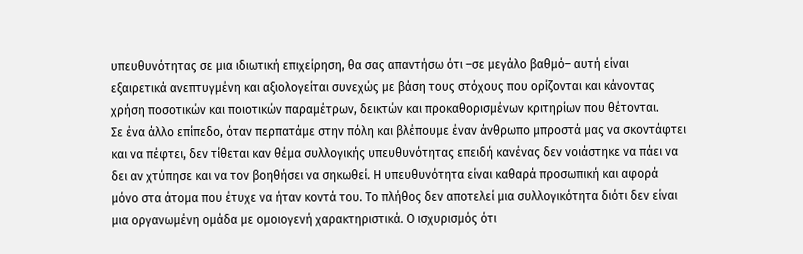υπευθυνότητας σε μια ιδιωτική επιχείρηση, θα σας απαντήσω ότι –σε μεγάλο βαθμό– αυτή είναι εξαιρετικά ανεπτυγμένη και αξιολογείται συνεχώς με βάση τους στόχους που ορίζονται και κάνοντας χρήση ποσοτικών και ποιοτικών παραμέτρων, δεικτών και προκαθορισμένων κριτηρίων που θέτονται.
Σε ένα άλλο επίπεδο, όταν περπατάμε στην πόλη και βλέπουμε έναν άνθρωπο μπροστά μας να σκοντάφτει και να πέφτει, δεν τίθεται καν θέμα συλλογικής υπευθυνότητας επειδή κανένας δεν νοιάστηκε να πάει να δει αν χτύπησε και να τον βοηθήσει να σηκωθεί. Η υπευθυνότητα είναι καθαρά προσωπική και αφορά μόνο στα άτομα που έτυχε να ήταν κοντά του. Το πλήθος δεν αποτελεί μια συλλογικότητα διότι δεν είναι μια οργανωμένη ομάδα με ομοιογενή χαρακτηριστικά. Ο ισχυρισμός ότι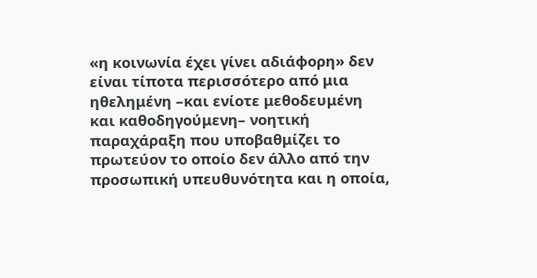«η κοινωνία έχει γίνει αδιάφορη» δεν είναι τίποτα περισσότερο από μια ηθελημένη –και ενίοτε μεθοδευμένη και καθοδηγούμενη– νοητική παραχάραξη που υποβαθμίζει το πρωτεύον το οποίο δεν άλλο από την προσωπική υπευθυνότητα και η οποία,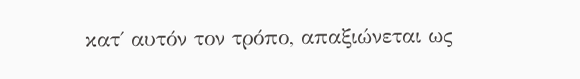κατ΄ αυτόν τον τρόπο, απαξιώνεται ως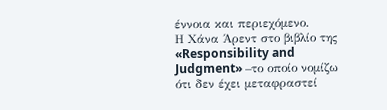έννοια και περιεχόμενο.
Η Χάνα Άρεντ στο βιβλίο της «Responsibility and Judgment» –το οποίο νομίζω ότι δεν έχει μεταφραστεί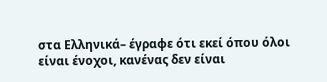στα Ελληνικά– έγραφε ότι εκεί όπου όλοι είναι ένοχοι, κανένας δεν είναι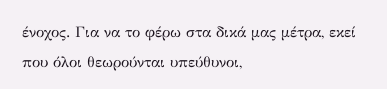ένοχος. Για να το φέρω στα δικά μας μέτρα, εκεί που όλοι θεωρούνται υπεύθυνοι,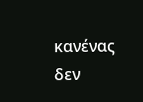κανένας δεν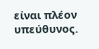είναι πλέον υπεύθυνος.